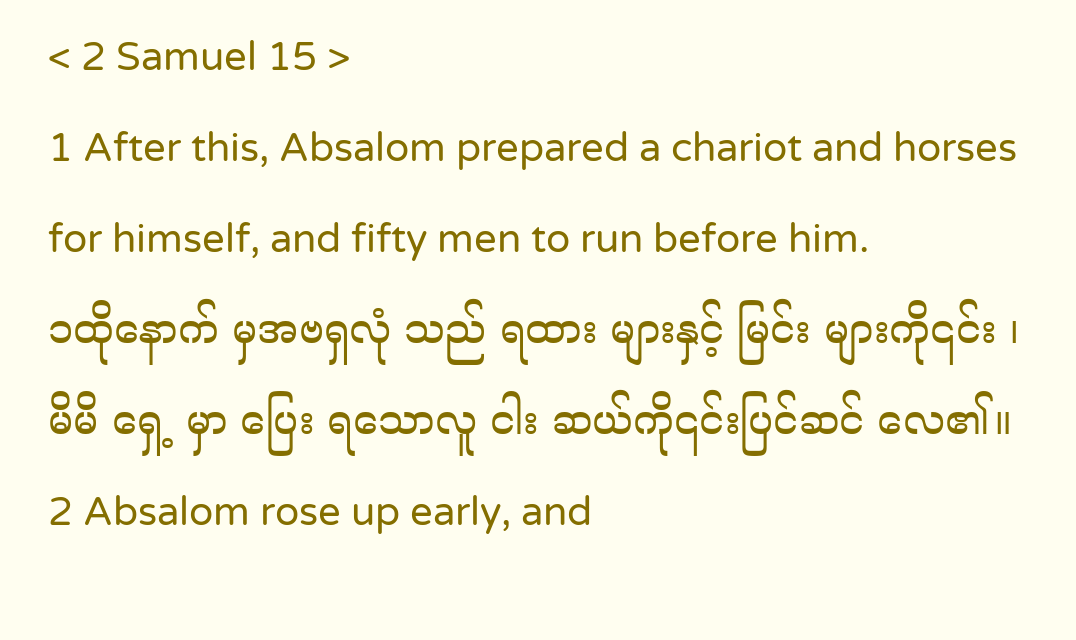< 2 Samuel 15 >
1 After this, Absalom prepared a chariot and horses for himself, and fifty men to run before him.
၁ထိုနောက် မှအဗရှလုံ သည် ရထား များနှင့် မြင်း များကို၎င်း ၊ မိမိ ရှေ့ မှာ ပြေး ရသောလူ ငါး ဆယ်ကို၎င်းပြင်ဆင် လေ၏။
2 Absalom rose up early, and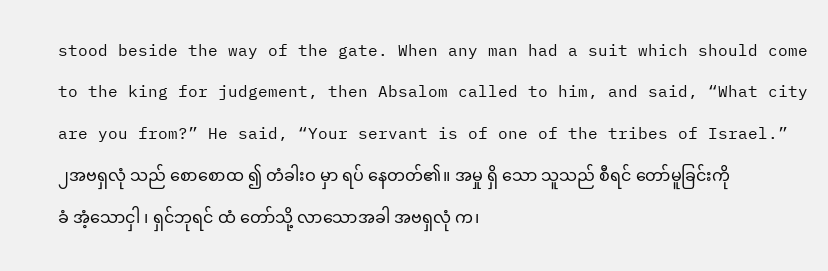stood beside the way of the gate. When any man had a suit which should come to the king for judgement, then Absalom called to him, and said, “What city are you from?” He said, “Your servant is of one of the tribes of Israel.”
၂အဗရှလုံ သည် စောစောထ ၍ တံခါးဝ မှာ ရပ် နေတတ်၏။ အမှု ရှိ သော သူသည် စီရင် တော်မူခြင်းကိုခံ အံ့သောငှါ ၊ ရှင်ဘုရင် ထံ တော်သို့ လာသောအခါ အဗရှလုံ က၊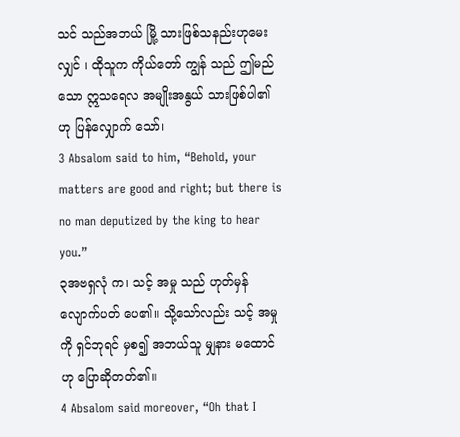သင် သည်အဘယ် မြို့ သားဖြစ်သနည်းဟုမေး လျှင် ၊ ထိုသူက ကိုယ်တော် ကျွန် သည် ဤမည်သော ဣသရေလ အမျိုးအနွယ် သားဖြစ်ပါ၏ဟု ပြန်လျှောက် သော်၊
3 Absalom said to him, “Behold, your matters are good and right; but there is no man deputized by the king to hear you.”
၃အဗရှလုံ က၊ သင့် အမှု သည် ဟုတ်မှန် လျောက်ပတ် ပေ၏။ သို့သော်လည်း သင့် အမှုကို ရှင်ဘုရင် မှစ၍ အဘယ်သူ မျှနား မထောင်ဟု ပြောဆိုတတ်၏။
4 Absalom said moreover, “Oh that I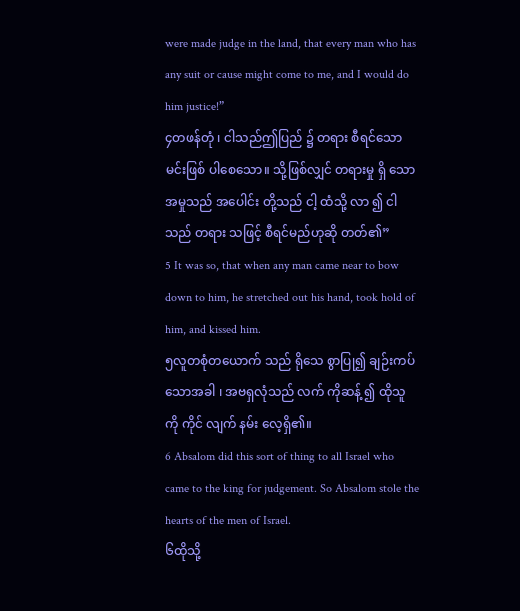were made judge in the land, that every man who has any suit or cause might come to me, and I would do him justice!”
၄တဖန်တုံ ၊ ငါသည်ဤပြည် ၌ တရား စီရင်သော မင်းဖြစ် ပါစေသော။ သို့ဖြစ်လျှင် တရားမှု ရှိ သော အမှုသည် အပေါင်း တို့သည် ငါ့ ထံသို့ လာ ၍ ငါသည် တရား သဖြင့် စီရင်မည်ဟုဆို တတ်၏”
5 It was so, that when any man came near to bow down to him, he stretched out his hand, took hold of him, and kissed him.
၅လူတစုံတယောက် သည် ရိုသေ စွာပြု၍ ချဉ်းကပ် သောအခါ ၊ အဗရှလုံသည် လက် ကိုဆန့် ၍ ထိုသူ ကို ကိုင် လျက် နမ်း လေ့ရှိ၏။
6 Absalom did this sort of thing to all Israel who came to the king for judgement. So Absalom stole the hearts of the men of Israel.
၆ထိုသို့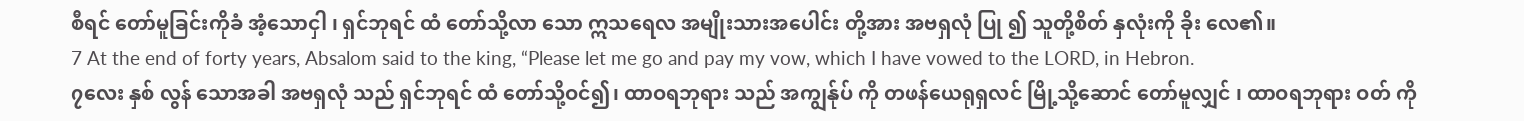စီရင် တော်မူခြင်းကိုခံ အံ့သောငှါ ၊ ရှင်ဘုရင် ထံ တော်သို့လာ သော ဣသရေလ အမျိုးသားအပေါင်း တို့အား အဗရှလုံ ပြု ၍ သူတို့စိတ် နှလုံးကို ခိုး လေ၏။
7 At the end of forty years, Absalom said to the king, “Please let me go and pay my vow, which I have vowed to the LORD, in Hebron.
၇လေး နှစ် လွန် သောအခါ အဗရှလုံ သည် ရှင်ဘုရင် ထံ တော်သို့ဝင်၍၊ ထာဝရဘုရား သည် အကျွန်ုပ် ကို တဖန်ယေရုရှလင် မြို့သို့ဆောင် တော်မူလျှင် ၊ ထာဝရဘုရား ဝတ် ကို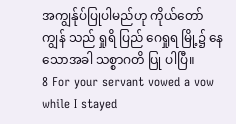အကျွန်ုပ်ပြုပါမည်ဟု ကိုယ်တော် ကျွန် သည် ရှုရိ ပြည် ဂေရှုရ မြို့၌ နေ သောအခါ သစ္စာဂတိ ပြု ပါပြီ။
8 For your servant vowed a vow while I stayed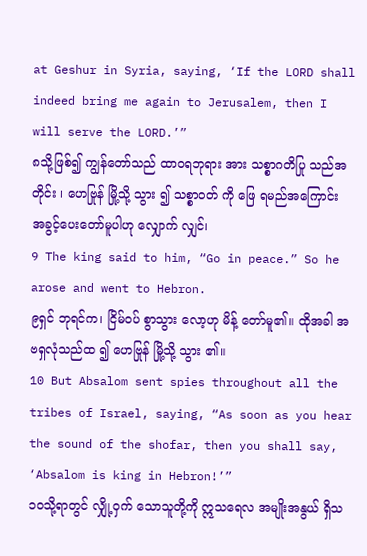at Geshur in Syria, saying, ‘If the LORD shall indeed bring me again to Jerusalem, then I will serve the LORD.’”
၈သို့ဖြစ်၍ ကျွန်တော်သည် ထာဝရဘုရား အား သစ္စာဂတိပြု သည်အတိုင်း ၊ ဟေဗြုန် မြို့သို့ သွား ၍ သစ္စာဝတ် ကို ဖြေ ရမည်အကြောင်း အခွင့်ပေးတော်မူပါဟု လျှောက် လျှင်၊
9 The king said to him, “Go in peace.” So he arose and went to Hebron.
၉ရှင် ဘုရင်က၊ ငြိမ်ဝပ် စွာသွား လော့ဟု မိန့် တော်မူ၏။ ထိုအခါ အဗရှလုံသည်ထ ၍ ဟေဗြုန် မြို့သို့ သွား ၏။
10 But Absalom sent spies throughout all the tribes of Israel, saying, “As soon as you hear the sound of the shofar, then you shall say, ‘Absalom is king in Hebron!’”
၁၀သို့ရာတွင် လျှို့ဝှက် သောသူတို့ကို ဣသရေလ အမျိုးအနွယ် ရှိသ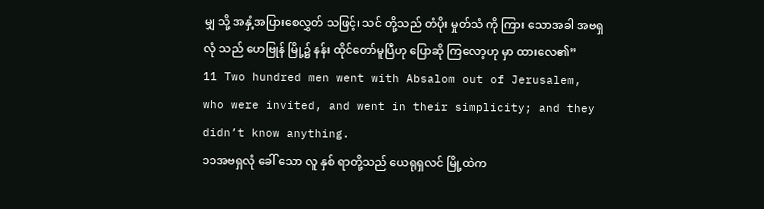မျှ သို့ အနှံ့အပြားစေလွှတ် သဖြင့်၊ သင် တို့သည် တံပိုး မှုတ်သံ ကို ကြား သောအခါ အဗရှလုံ သည် ဟေဗြုန် မြို့၌ နန်း ထိုင်တော်မူပြီဟု ပြောဆို ကြလော့ဟု မှာ ထားလေ၏”
11 Two hundred men went with Absalom out of Jerusalem, who were invited, and went in their simplicity; and they didn’t know anything.
၁၁အဗရှလုံ ခေါ် သော လူ နှစ် ရာတို့သည် ယေရုရှလင် မြို့ထဲက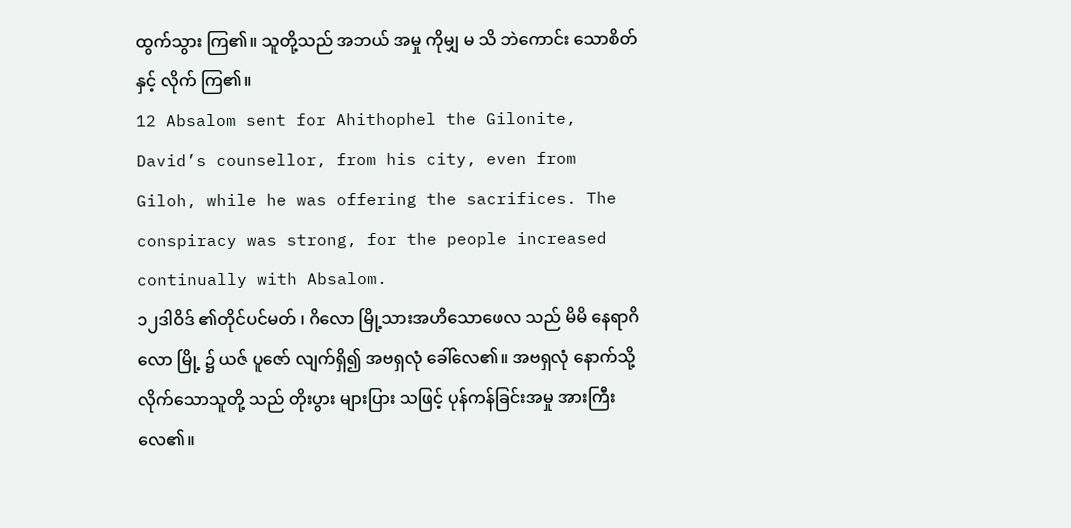ထွက်သွား ကြ၏။ သူတို့သည် အဘယ် အမှု ကိုမျှ မ သိ ဘဲကောင်း သောစိတ် နှင့် လိုက် ကြ၏။
12 Absalom sent for Ahithophel the Gilonite, David’s counsellor, from his city, even from Giloh, while he was offering the sacrifices. The conspiracy was strong, for the people increased continually with Absalom.
၁၂ဒါဝိဒ် ၏တိုင်ပင်မတ် ၊ ဂိလော မြို့သားအဟိသောဖေလ သည် မိမိ နေရာဂိလော မြို့ ၌ ယဇ် ပူဇော် လျက်ရှိ၍ အဗရှလုံ ခေါ်လေ၏။ အဗရှလုံ နောက်သို့ လိုက်သောသူတို့ သည် တိုးပွား များပြား သဖြင့် ပုန်ကန်ခြင်းအမှု အားကြီးလေ၏။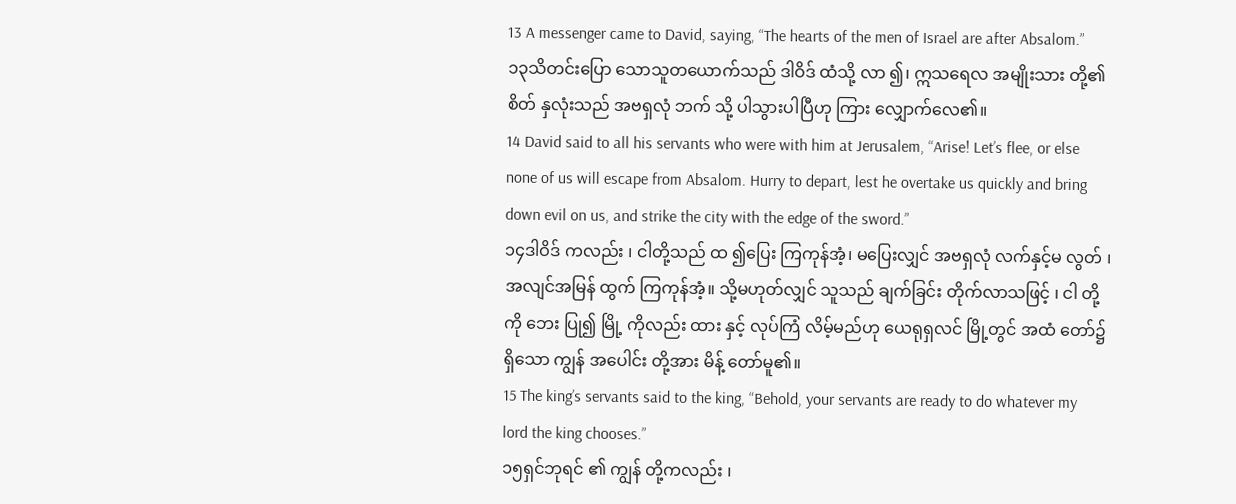13 A messenger came to David, saying, “The hearts of the men of Israel are after Absalom.”
၁၃သိတင်းပြော သောသူတယောက်သည် ဒါဝိဒ် ထံသို့ လာ ၍၊ ဣသရေလ အမျိုးသား တို့၏ စိတ် နှလုံးသည် အဗရှလုံ ဘက် သို့ ပါသွားပါပြီဟု ကြား လျှောက်လေ၏။
14 David said to all his servants who were with him at Jerusalem, “Arise! Let’s flee, or else none of us will escape from Absalom. Hurry to depart, lest he overtake us quickly and bring down evil on us, and strike the city with the edge of the sword.”
၁၄ဒါဝိဒ် ကလည်း ၊ ငါတို့သည် ထ ၍ပြေး ကြကုန်အံ့၊ မပြေးလျှင် အဗရှလုံ လက်နှင့်မ လွတ် ၊ အလျင်အမြန် ထွက် ကြကုန်အံ့။ သို့မဟုတ်လျှင် သူသည် ချက်ခြင်း တိုက်လာသဖြင့် ၊ ငါ တို့ကို ဘေး ပြု၍ မြို့ ကိုလည်း ထား နှင့် လုပ်ကြံ လိမ့်မည်ဟု ယေရုရှလင် မြို့တွင် အထံ တော်၌ရှိသော ကျွန် အပေါင်း တို့အား မိန့် တော်မူ၏။
15 The king’s servants said to the king, “Behold, your servants are ready to do whatever my lord the king chooses.”
၁၅ရှင်ဘုရင် ၏ ကျွန် တို့ကလည်း ၊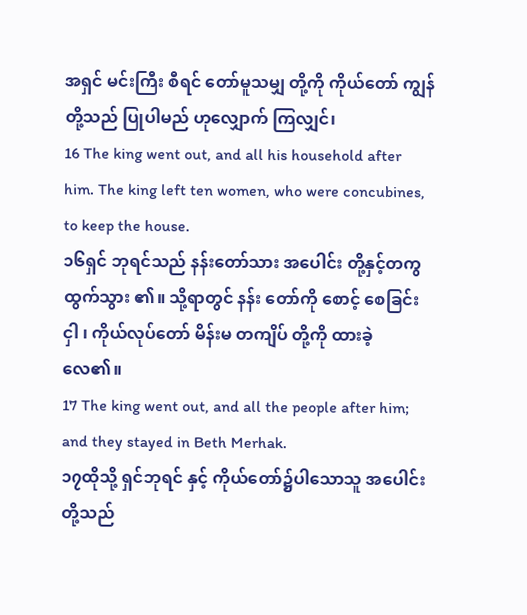အရှင် မင်းကြီး စီရင် တော်မူသမျှ တို့ကို ကိုယ်တော် ကျွန် တို့သည် ပြုပါမည် ဟုလျှောက် ကြလျှင်၊
16 The king went out, and all his household after him. The king left ten women, who were concubines, to keep the house.
၁၆ရှင် ဘုရင်သည် နန်းတော်သား အပေါင်း တို့နှင့်တကွ ထွက်သွား ၏။ သို့ရာတွင် နန်း တော်ကို စောင့် စေခြင်းငှါ ၊ ကိုယ်လုပ်တော် မိန်းမ တကျိပ် တို့ကို ထားခဲ့ လေ၏။
17 The king went out, and all the people after him; and they stayed in Beth Merhak.
၁၇ထိုသို့ ရှင်ဘုရင် နှင့် ကိုယ်တော်၌ပါသောသူ အပေါင်း တို့သည်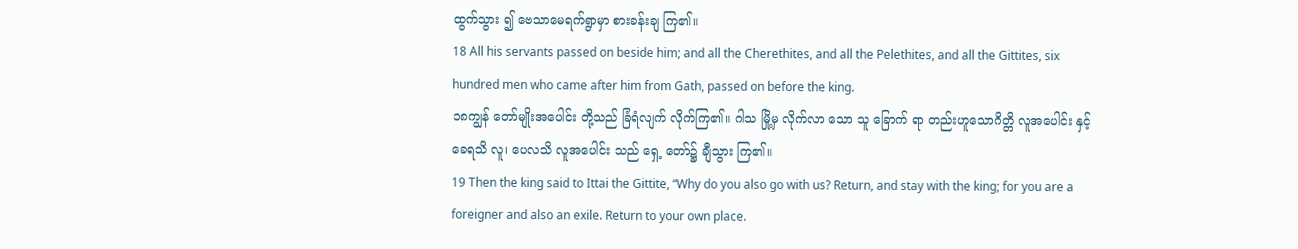ထွက်သွား ၍ ဗေသာမေရက်ရွာမှာ စားခန်းချ ကြ၏။
18 All his servants passed on beside him; and all the Cherethites, and all the Pelethites, and all the Gittites, six hundred men who came after him from Gath, passed on before the king.
၁၈ကျွန် တော်မျိုးအပေါင်း တို့သည် ခြံရံလျက် လိုက်ကြ၏။ ဂါသ မြို့မှ လိုက်လာ သော သူ ခြောက် ရာ တည်းဟူသောဂိတ္တိ လူအပေါင်း နှင့် ခေရသိ လူ၊ ပေလသိ လူအပေါင်း သည် ရှေ့ တော်၌ ချီသွား ကြ၏။
19 Then the king said to Ittai the Gittite, “Why do you also go with us? Return, and stay with the king; for you are a foreigner and also an exile. Return to your own place.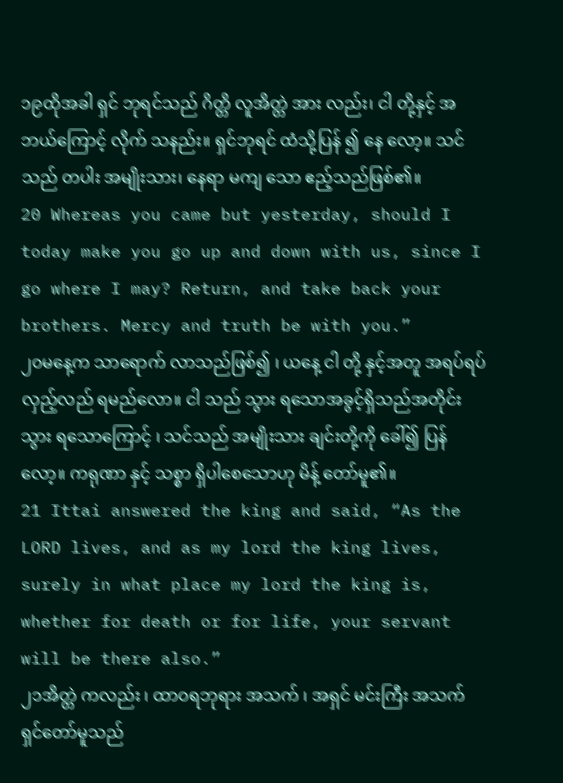၁၉ထိုအခါ ရှင် ဘုရင်သည် ဂိတ္တိ လူအိတ္တဲ အား လည်း၊ ငါ တို့နှင့် အဘယ်ကြောင့် လိုက် သနည်း။ ရှင်ဘုရင် ထံသို့ပြန် ၍ နေ လော့။ သင် သည် တပါး အမျိုးသား၊ နေရာ မကျ သော ဧည့်သည်ဖြစ်၏။
20 Whereas you came but yesterday, should I today make you go up and down with us, since I go where I may? Return, and take back your brothers. Mercy and truth be with you.”
၂၀မနေ့က သာရောက် လာသည်ဖြစ်၍ ၊ ယနေ့ ငါ တို့ နှင့်အတူ အရပ်ရပ်လှည့်လည် ရမည်လော။ ငါ သည် သွား ရသောအခွင့်ရှိသည်အတိုင်း သွား ရသောကြောင့် ၊ သင်သည် အမျိုးသား ချင်းတို့ကို ခေါ်၍ ပြန် လော့။ ကရုဏာ နှင့် သစ္စာ ရှိပါစေသောဟု မိန့် တော်မူ၏။
21 Ittai answered the king and said, “As the LORD lives, and as my lord the king lives, surely in what place my lord the king is, whether for death or for life, your servant will be there also.”
၂၁အိတ္တဲ ကလည်း ၊ ထာဝရဘုရား အသက် ၊ အရှင် မင်းကြီး အသက် ရှင်တော်မူသည်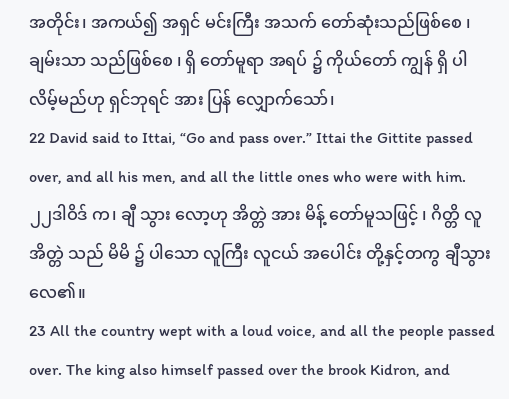အတိုင်း၊ အကယ်၍ အရှင် မင်းကြီး အသက် တော်ဆုံးသည်ဖြစ်စေ ၊ ချမ်းသာ သည်ဖြစ်စေ ၊ ရှိ တော်မူရာ အရပ် ၌ ကိုယ်တော် ကျွန် ရှိ ပါ လိမ့်မည်ဟု ရှင်ဘုရင် အား ပြန် လျှောက်သော်၊
22 David said to Ittai, “Go and pass over.” Ittai the Gittite passed over, and all his men, and all the little ones who were with him.
၂၂ဒါဝိဒ် က၊ ချီ သွား လော့ဟု အိတ္တဲ အား မိန့် တော်မူသဖြင့် ၊ ဂိတ္တိ လူအိတ္တဲ သည် မိမိ ၌ ပါသော လူကြီး လူငယ် အပေါင်း တို့နှင့်တကွ ချီသွား လေ၏။
23 All the country wept with a loud voice, and all the people passed over. The king also himself passed over the brook Kidron, and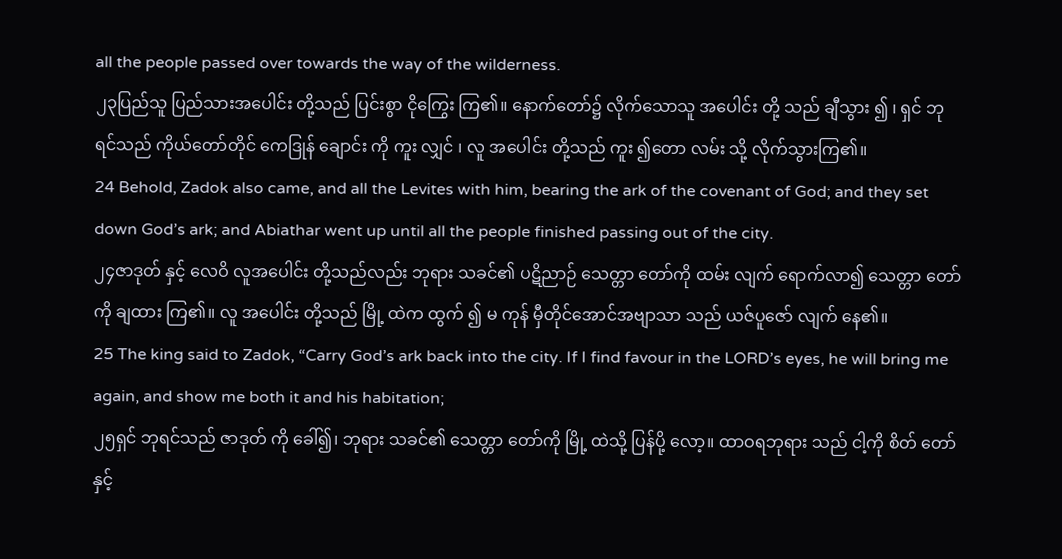all the people passed over towards the way of the wilderness.
၂၃ပြည်သူ ပြည်သားအပေါင်း တို့သည် ပြင်းစွာ ငိုကြွေး ကြ၏။ နောက်တော်၌ လိုက်သောသူ အပေါင်း တို့ သည် ချီသွား ၍ ၊ ရှင် ဘုရင်သည် ကိုယ်တော်တိုင် ကေဒြုန် ချောင်း ကို ကူး လျှင် ၊ လူ အပေါင်း တို့သည် ကူး ၍တော လမ်း သို့ လိုက်သွားကြ၏။
24 Behold, Zadok also came, and all the Levites with him, bearing the ark of the covenant of God; and they set down God’s ark; and Abiathar went up until all the people finished passing out of the city.
၂၄ဇာဒုတ် နှင့် လေဝိ လူအပေါင်း တို့သည်လည်း ဘုရား သခင်၏ ပဋိညာဉ် သေတ္တာ တော်ကို ထမ်း လျက် ရောက်လာ၍ သေတ္တာ တော်ကို ချထား ကြ၏။ လူ အပေါင်း တို့သည် မြို့ ထဲက ထွက် ၍ မ ကုန် မှီတိုင်အောင်အဗျာသာ သည် ယဇ်ပူဇော် လျက် နေ၏။
25 The king said to Zadok, “Carry God’s ark back into the city. If I find favour in the LORD’s eyes, he will bring me again, and show me both it and his habitation;
၂၅ရှင် ဘုရင်သည် ဇာဒုတ် ကို ခေါ်၍၊ ဘုရား သခင်၏ သေတ္တာ တော်ကို မြို့ ထဲသို့ ပြန်ပို့ လော့။ ထာဝရဘုရား သည် ငါ့ကို စိတ် တော်နှင့်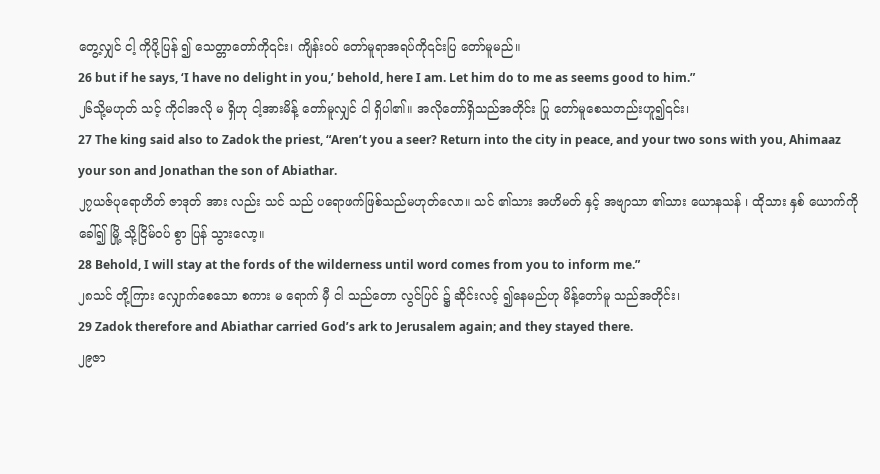တွေ့လျှင် ငါ့ ကိုပို့ပြန် ၍ သေတ္တာတော်ကို၎င်း၊ ကျိန်းဝပ် တော်မူရာအရပ်ကို၎င်းပြ တော်မူမည်။
26 but if he says, ‘I have no delight in you,’ behold, here I am. Let him do to me as seems good to him.”
၂၆သို့မဟုတ် သင့် ကိုငါအလို မ ရှိဟု ငါ့အားမိန့် တော်မူလျှင် ငါ ရှိပါ၏။ အလိုတော်ရှိသည်အတိုင်း ပြု တော်မူစေသတည်းဟူ၍၎င်း၊
27 The king said also to Zadok the priest, “Aren’t you a seer? Return into the city in peace, and your two sons with you, Ahimaaz your son and Jonathan the son of Abiathar.
၂၇ယဇ်ပုရောဟိတ် ဇာဒုတ် အား လည်း သင် သည် ပရောဖက်ဖြစ်သည်မဟုတ်လော။ သင် ၏သား အဟိမတ် နှင့် အဗျာသာ ၏သား ယောနသန် ၊ ထိုသား နှစ် ယောက်ကို ခေါ်၍ မြို့ သို့ငြိမ်ဝပ် စွာ ပြန် သွားလော့။
28 Behold, I will stay at the fords of the wilderness until word comes from you to inform me.”
၂၈သင် တို့ကြား လျှောက်စေသော စကား မ ရောက် မှီ ငါ သည်တော လွင်ပြင် ၌ ဆိုင်းလင့် ၍နေမည်ဟု မိန့်တော်မူ သည်အတိုင်း၊
29 Zadok therefore and Abiathar carried God’s ark to Jerusalem again; and they stayed there.
၂၉ဇာ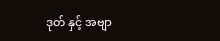ဒုတ် နှင့် အဗျာ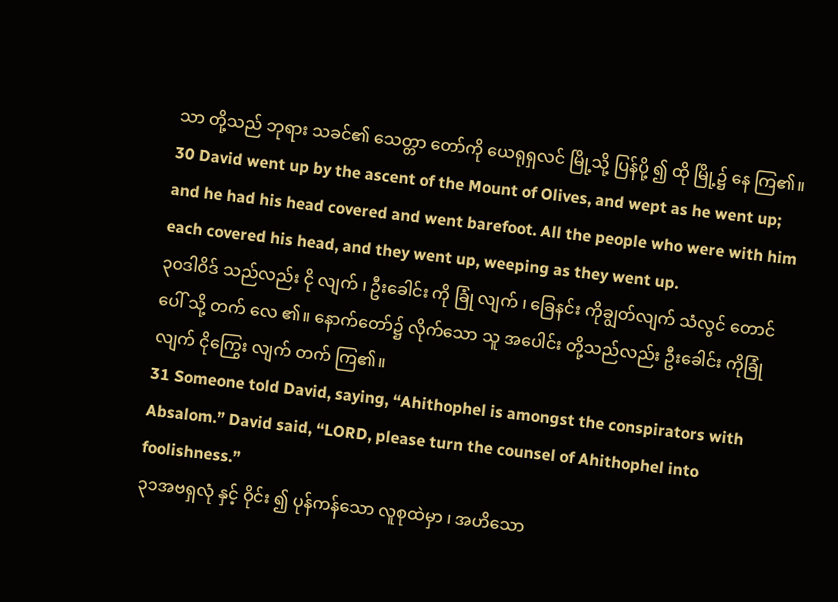သာ တို့သည် ဘုရား သခင်၏ သေတ္တာ တော်ကို ယေရုရှလင် မြို့သို့ ပြန်ပို့ ၍ ထို မြို့၌ နေ ကြ၏။
30 David went up by the ascent of the Mount of Olives, and wept as he went up; and he had his head covered and went barefoot. All the people who were with him each covered his head, and they went up, weeping as they went up.
၃၀ဒါဝိဒ် သည်လည်း ငို လျက် ၊ ဦးခေါင်း ကို ခြုံ လျက် ၊ ခြေနင်း ကိုချွတ်လျက် သံလွင် တောင် ပေါ် သို့ တက် လေ ၏။ နောက်တော်၌ လိုက်သော သူ အပေါင်း တို့သည်လည်း ဦးခေါင်း ကိုခြုံ လျက် ငိုကြွေး လျက် တက် ကြ၏။
31 Someone told David, saying, “Ahithophel is amongst the conspirators with Absalom.” David said, “LORD, please turn the counsel of Ahithophel into foolishness.”
၃၁အဗရှလုံ နှင့် ဝိုင်း ၍ ပုန်ကန်သော လူစုထဲမှာ ၊ အဟိသော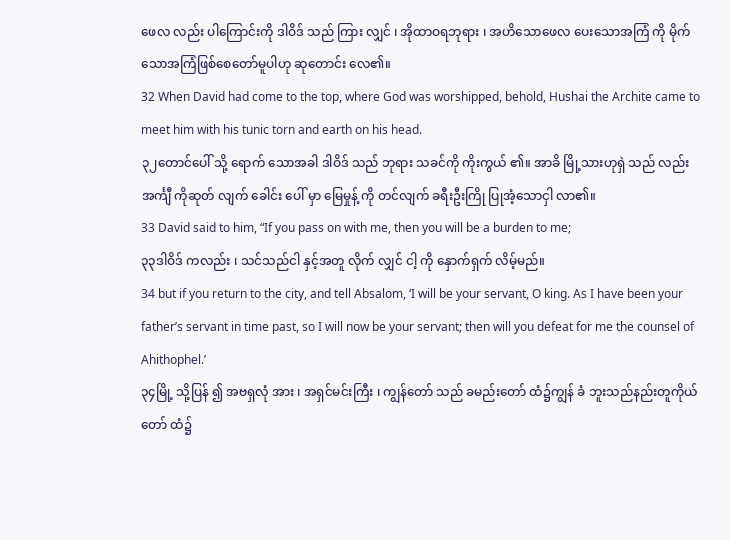ဖေလ လည်း ပါကြောင်းကို ဒါဝိဒ် သည် ကြား လျှင် ၊ အိုထာဝရဘုရား ၊ အဟိသောဖေလ ပေးသောအကြံ ကို မိုက် သောအကြံဖြစ်စေတော်မူပါဟု ဆုတောင်း လေ၏။
32 When David had come to the top, where God was worshipped, behold, Hushai the Archite came to meet him with his tunic torn and earth on his head.
၃၂တောင်ပေါ် သို့ ရောက် သောအခါ ဒါဝိဒ် သည် ဘုရား သခင်ကို ကိုးကွယ် ၏။ အာခိ မြို့သားဟုရှဲ သည် လည်း အင်္ကျီ ကိုဆုတ် လျက် ခေါင်း ပေါ် မှာ မြေမှုန့် ကို တင်လျက် ခရီးဦးကြို ပြုအံ့သောငှါ လာ၏။
33 David said to him, “If you pass on with me, then you will be a burden to me;
၃၃ဒါဝိဒ် ကလည်း ၊ သင်သည်ငါ နှင့်အတူ လိုက် လျှင် ငါ့ ကို နှောက်ရှက် လိမ့်မည်။
34 but if you return to the city, and tell Absalom, ‘I will be your servant, O king. As I have been your father’s servant in time past, so I will now be your servant; then will you defeat for me the counsel of Ahithophel.’
၃၄မြို့ သို့ပြန် ၍ အဗရှလုံ အား ၊ အရှင်မင်းကြီး ၊ ကျွန်တော် သည် ခမည်းတော် ထံ၌ကျွန် ခံ ဘူးသည်နည်းတူကိုယ်တော် ထံ၌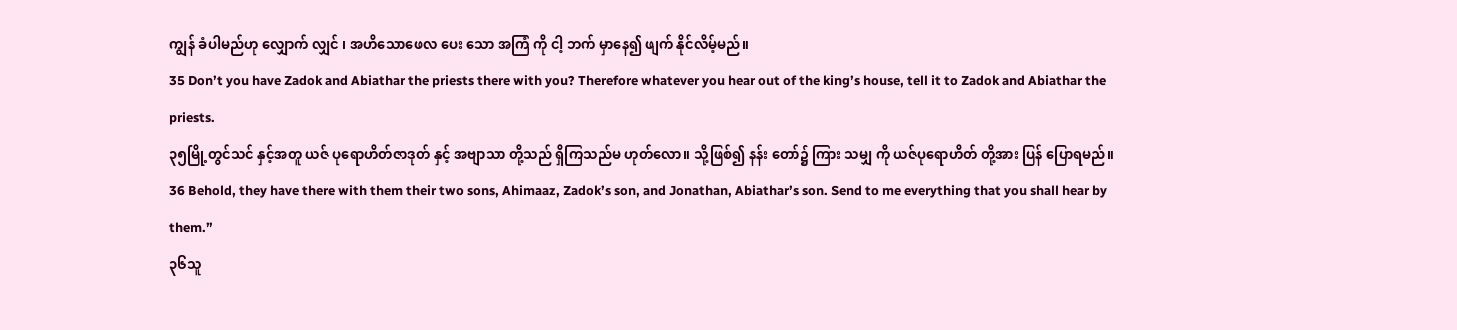ကျွန် ခံပါမည်ဟု လျှောက် လျှင် ၊ အဟိသောဖေလ ပေး သော အကြံ ကို ငါ့ ဘက် မှာနေ၍ ဖျက် နိုင်လိမ့်မည်။
35 Don’t you have Zadok and Abiathar the priests there with you? Therefore whatever you hear out of the king’s house, tell it to Zadok and Abiathar the priests.
၃၅မြို့တွင်သင် နှင့်အတူ ယဇ် ပုရောဟိတ်ဇာဒုတ် နှင့် အဗျာသာ တို့သည် ရှိကြသည်မ ဟုတ်လော။ သို့ဖြစ်၍ နန်း တော်၌ ကြား သမျှ ကို ယဇ်ပုရောဟိတ် တို့အား ပြန် ပြောရမည်။
36 Behold, they have there with them their two sons, Ahimaaz, Zadok’s son, and Jonathan, Abiathar’s son. Send to me everything that you shall hear by them.”
၃၆သူ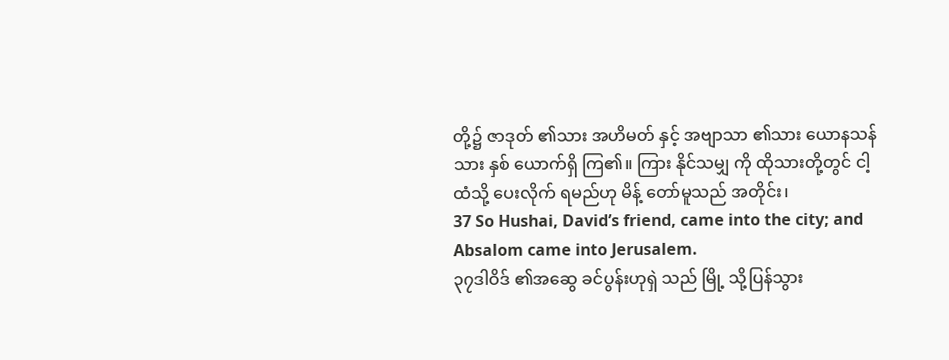တို့၌ ဇာဒုတ် ၏သား အဟိမတ် နှင့် အဗျာသာ ၏သား ယောနသန် သား နှစ် ယောက်ရှိ ကြ၏။ ကြား နိုင်သမျှ ကို ထိုသားတို့တွင် ငါ့ ထံသို့ ပေးလိုက် ရမည်ဟု မိန့် တော်မူသည် အတိုင်း၊
37 So Hushai, David’s friend, came into the city; and Absalom came into Jerusalem.
၃၇ဒါဝိဒ် ၏အဆွေ ခင်ပွန်းဟုရှဲ သည် မြို့ သို့ပြန်သွား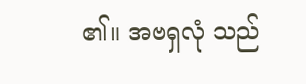၏။ အဗရှလုံ သည်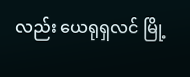လည်း ယေရုရှလင် မြို့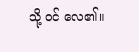သို့ ဝင် လေ၏။